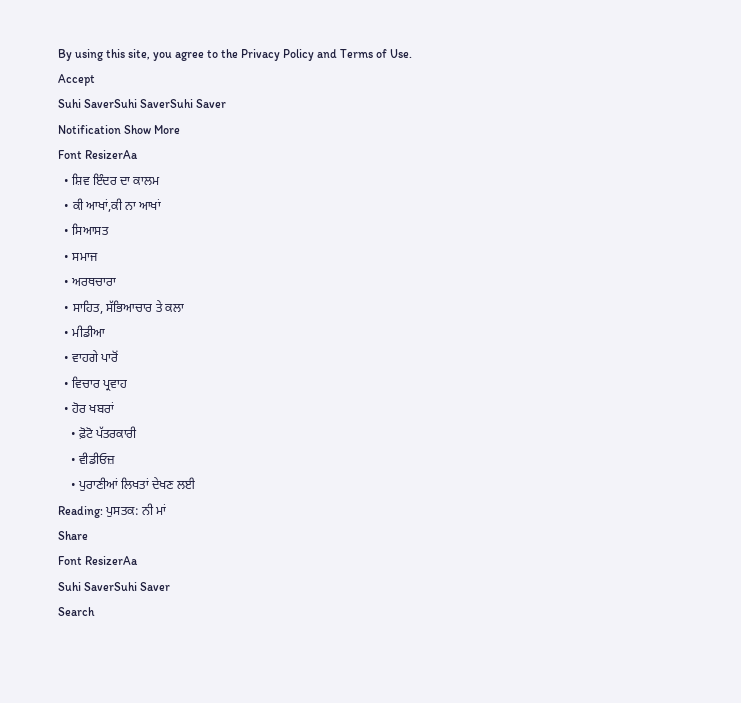By using this site, you agree to the Privacy Policy and Terms of Use.
Accept
Suhi SaverSuhi SaverSuhi Saver
Notification Show More
Font ResizerAa
  • ਸ਼ਿਵ ਇੰਦਰ ਦਾ ਕਾਲਮ
  • ਕੀ ਆਖਾਂ,ਕੀ ਨਾ ਆਖਾਂ
  • ਸਿਆਸਤ
  • ਸਮਾਜ
  • ਅਰਥਚਾਰਾ
  • ਸਾਹਿਤ, ਸੱਭਿਆਚਾਰ ਤੇ ਕਲਾ
  • ਮੀਡੀਆ
  • ਵਾਹਗੇ ਪਾਰੋਂ
  • ਵਿਚਾਰ ਪ੍ਰਵਾਹ
  • ਹੋਰ ਖਬਰਾਂ
    • ਫ਼ੋਟੋ ਪੱਤਰਕਾਰੀ
    • ਵੀਡੀਓਜ਼
    • ਪੁਰਾਣੀਆਂ ਲਿਖਤਾਂ ਦੇਖਣ ਲਈ
Reading: ਪੁਸਤਕ: ਨੀ ਮਾਂ
Share
Font ResizerAa
Suhi SaverSuhi Saver
Search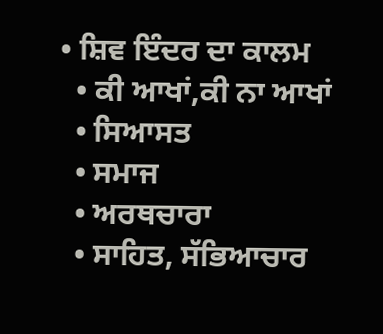• ਸ਼ਿਵ ਇੰਦਰ ਦਾ ਕਾਲਮ
  • ਕੀ ਆਖਾਂ,ਕੀ ਨਾ ਆਖਾਂ
  • ਸਿਆਸਤ
  • ਸਮਾਜ
  • ਅਰਥਚਾਰਾ
  • ਸਾਹਿਤ, ਸੱਭਿਆਚਾਰ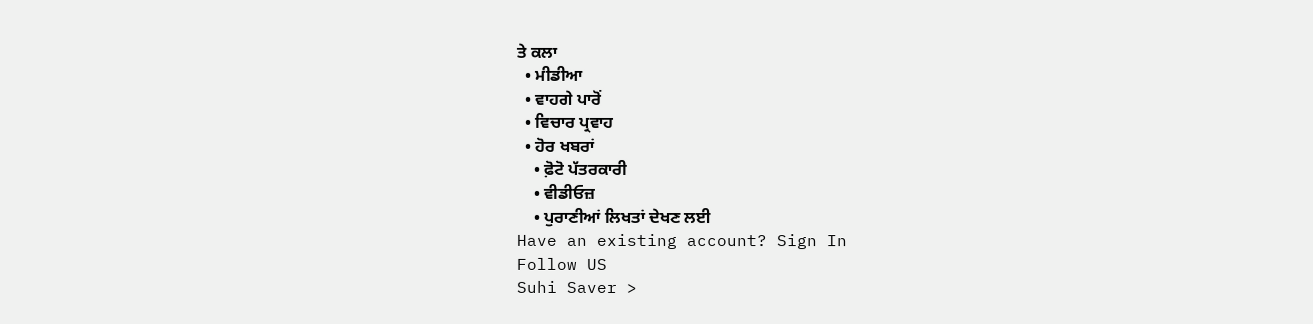ਤੇ ਕਲਾ
  • ਮੀਡੀਆ
  • ਵਾਹਗੇ ਪਾਰੋਂ
  • ਵਿਚਾਰ ਪ੍ਰਵਾਹ
  • ਹੋਰ ਖਬਰਾਂ
    • ਫ਼ੋਟੋ ਪੱਤਰਕਾਰੀ
    • ਵੀਡੀਓਜ਼
    • ਪੁਰਾਣੀਆਂ ਲਿਖਤਾਂ ਦੇਖਣ ਲਈ
Have an existing account? Sign In
Follow US
Suhi Saver >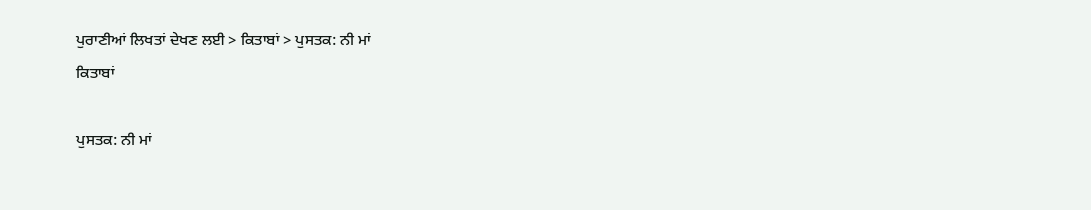ਪੁਰਾਣੀਆਂ ਲਿਖਤਾਂ ਦੇਖਣ ਲਈ > ਕਿਤਾਬਾਂ > ਪੁਸਤਕ: ਨੀ ਮਾਂ
ਕਿਤਾਬਾਂ

ਪੁਸਤਕ: ਨੀ ਮਾਂ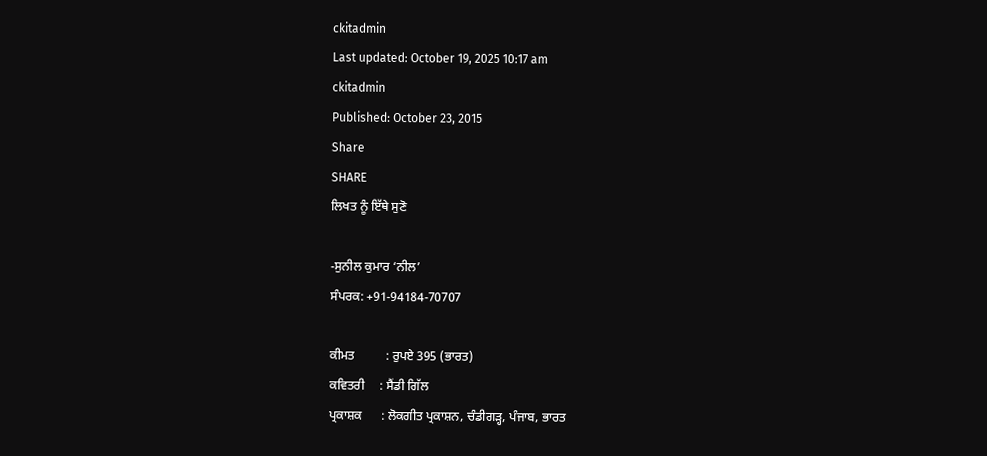ckitadmin
Last updated: October 19, 2025 10:17 am
ckitadmin
Published: October 23, 2015
Share
SHARE
ਲਿਖਤ ਨੂੰ ਇੱਥੇ ਸੁਣੋ

-ਸੁਨੀਲ ਕੁਮਾਰ ‘ਨੀਲ’
ਸੰਪਰਕ: +91-94184-70707

ਕੀਮਤ          : ਰੁਪਏ 395 (ਭਾਰਤ)
ਕਵਿਤਰੀ     : ਸੈਂਡੀ ਗਿੱਲ
ਪ੍ਰਕਾਸ਼ਕ      : ਲੋਕਗੀਤ ਪ੍ਰਕਾਸ਼ਨ, ਚੰਡੀਗੜ੍ਹ, ਪੰਜਾਬ, ਭਾਰਤ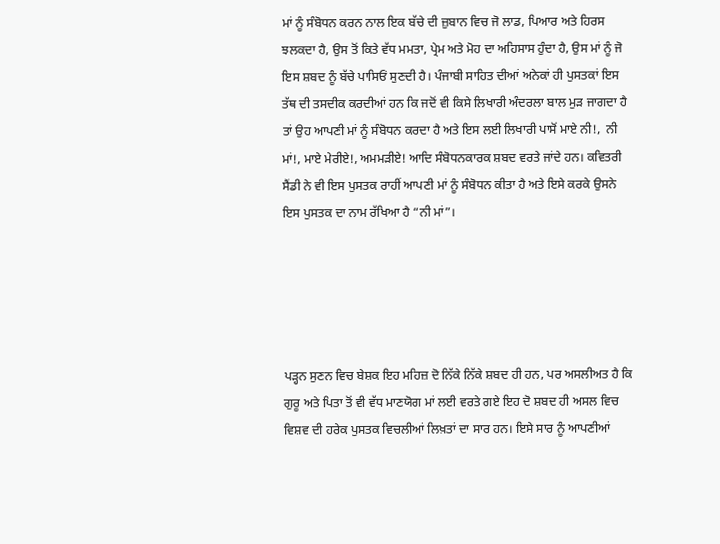ਮਾਂ ਨੂੰ ਸੰਬੋਧਨ ਕਰਨ ਨਾਲ ਇਕ ਬੱਚੇ ਦੀ ਜ਼ੁਬਾਨ ਵਿਚ ਜੋ ਲਾਡ, ਪਿਆਰ ਅਤੇ ਹਿਰਸ ਝਲਕਦਾ ਹੈ, ਉਸ ਤੋਂ ਕਿਤੇ ਵੱਧ ਮਮਤਾ, ਪ੍ਰੇਮ ਅਤੇ ਮੋਹ ਦਾ ਅਹਿਸਾਸ ਹੁੰਦਾ ਹੈ, ਉਸ ਮਾਂ ਨੂੰ ਜੋ ਇਸ ਸ਼ਬਦ ਨੂੰ ਬੱਚੇ ਪਾਸਿਓਂ ਸੁਣਦੀ ਹੈ। ਪੰਜਾਬੀ ਸਾਹਿਤ ਦੀਆਂ ਅਨੇਕਾਂ ਹੀ ਪੁਸਤਕਾਂ ਇਸ ਤੱਥ ਦੀ ਤਸਦੀਕ ਕਰਦੀਆਂ ਹਨ ਕਿ ਜਦੋਂ ਵੀ ਕਿਸੇ ਲਿਖਾਰੀ ਅੰਦਰਲਾ ਬਾਲ ਮੁੜ ਜਾਗਦਾ ਹੈ ਤਾਂ ਉਹ ਆਪਣੀ ਮਾਂ ਨੂੰ ਸੰਬੋਧਨ ਕਰਦਾ ਹੈ ਅਤੇ ਇਸ ਲਈ ਲਿਖਾਰੀ ਪਾਸੋਂ ਮਾਏ ਨੀ!,  ਨੀ ਮਾਂ!, ਮਾਏ ਮੇਰੀਏ!, ਅਮਮੜੀਏ! ਆਦਿ ਸੰਬੋਧਨਕਾਰਕ ਸ਼ਬਦ ਵਰਤੇ ਜਾਂਦੇ ਹਨ। ਕਵਿਤਰੀ ਸੈਂਡੀ ਨੇ ਵੀ ਇਸ ਪੁਸਤਕ ਰਾਹੀਂ ਆਪਣੀ ਮਾਂ ਨੂੰ ਸੰਬੋਧਨ ਕੀਤਾ ਹੈ ਅਤੇ ਇਸੇ ਕਰਕੇ ਉਸਨੇ ਇਸ ਪੁਸਤਕ ਦਾ ਨਾਮ ਰੱਖਿਆ ਹੈ “ਨੀ ਮਾਂ”।





ਪੜ੍ਹਨ ਸੁਣਨ ਵਿਚ ਬੇਸ਼ਕ ਇਹ ਮਹਿਜ਼ ਦੋ ਨਿੱਕੇ ਨਿੱਕੇ ਸ਼ਬਦ ਹੀ ਹਨ, ਪਰ ਅਸਲੀਅਤ ਹੈ ਕਿ ਗੁਰੂ ਅਤੇ ਪਿਤਾ ਤੋਂ ਵੀ ਵੱਧ ਮਾਣਯੋਗ ਮਾਂ ਲਈ ਵਰਤੇ ਗਏ ਇਹ ਦੋ ਸ਼ਬਦ ਹੀ ਅਸਲ ਵਿਚ ਵਿਸ਼ਵ ਦੀ ਹਰੇਕ ਪੁਸਤਕ ਵਿਚਲੀਆਂ ਲਿਖ਼ਤਾਂ ਦਾ ਸਾਰ ਹਨ। ਇਸੇ ਸਾਰ ਨੂੰ ਆਪਣੀਆਂ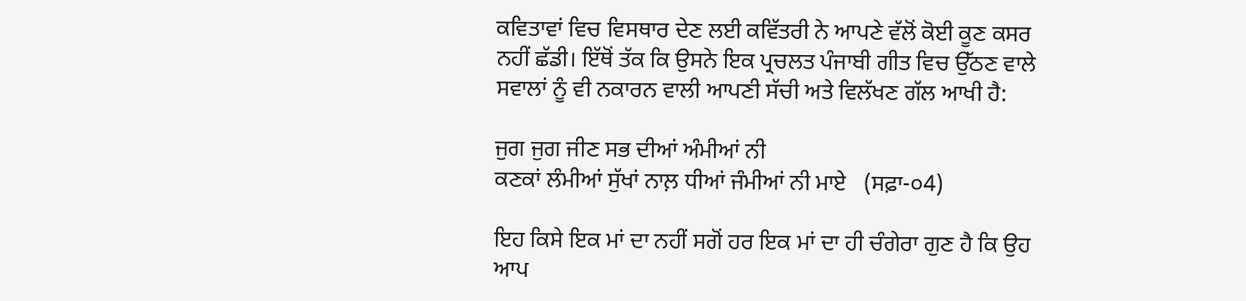ਕਵਿਤਾਵਾਂ ਵਿਚ ਵਿਸਥਾਰ ਦੇਣ ਲਈ ਕਵਿੱਤਰੀ ਨੇ ਆਪਣੇ ਵੱਲੋਂ ਕੋਈ ਕੂਣ ਕਸਰ ਨਹੀਂ ਛੱਡੀ। ਇੱਥੋਂ ਤੱਕ ਕਿ ਉਸਨੇ ਇਕ ਪ੍ਰਚਲਤ ਪੰਜਾਬੀ ਗੀਤ ਵਿਚ ਉੱਠਣ ਵਾਲੇ ਸਵਾਲਾਂ ਨੂੰ ਵੀ ਨਕਾਰਨ ਵਾਲੀ ਆਪਣੀ ਸੱਚੀ ਅਤੇ ਵਿਲੱਖਣ ਗੱਲ ਆਖੀ ਹੈ:

ਜੁਗ ਜੁਗ ਜੀਣ ਸਭ ਦੀਆਂ ਅੰਮੀਆਂ ਨੀ
ਕਣਕਾਂ ਲੰਮੀਆਂ ਸੁੱਖਾਂ ਨਾਲ਼ ਧੀਆਂ ਜੰਮੀਆਂ ਨੀ ਮਾਏ   (ਸਫ਼ਾ-੦4)

ਇਹ ਕਿਸੇ ਇਕ ਮਾਂ ਦਾ ਨਹੀਂ ਸਗੋਂ ਹਰ ਇਕ ਮਾਂ ਦਾ ਹੀ ਚੰਗੇਰਾ ਗੁਣ ਹੈ ਕਿ ਉਹ ਆਪ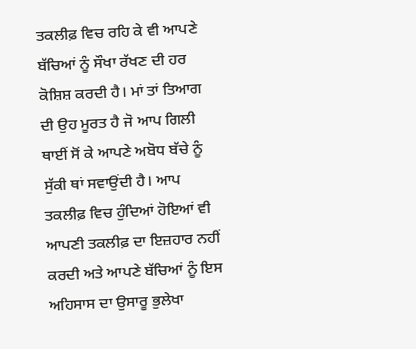ਤਕਲੀਫ਼ ਵਿਚ ਰਹਿ ਕੇ ਵੀ ਆਪਣੇ ਬੱਚਿਆਂ ਨੂੰ ਸੌਖਾ ਰੱਖਣ ਦੀ ਹਰ ਕੋਸ਼ਿਸ਼ ਕਰਦੀ ਹੈ। ਮਾਂ ਤਾਂ ਤਿਆਗ ਦੀ ਉਹ ਮੂਰਤ ਹੈ ਜੋ ਆਪ ਗਿਲੀ ਥਾਈਂ ਸੋਂ ਕੇ ਆਪਣੇ ਅਬੋਧ ਬੱਚੇ ਨੂੰ ਸੁੱਕੀ ਥਾਂ ਸਵਾਉਂਦੀ ਹੈ। ਆਪ ਤਕਲੀਫ਼ ਵਿਚ ਹੁੰਦਿਆਂ ਹੋਇਆਂ ਵੀ ਆਪਣੀ ਤਕਲੀਫ਼ ਦਾ ਇਜ਼ਹਾਰ ਨਹੀਂ ਕਰਦੀ ਅਤੇ ਆਪਣੇ ਬੱਚਿਆਂ ਨੂੰ ਇਸ ਅਹਿਸਾਸ ਦਾ ਉਸਾਰੂ ਭੁਲੇਖਾ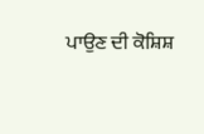ਪਾਉਣ ਦੀ ਕੋਸ਼ਿਸ਼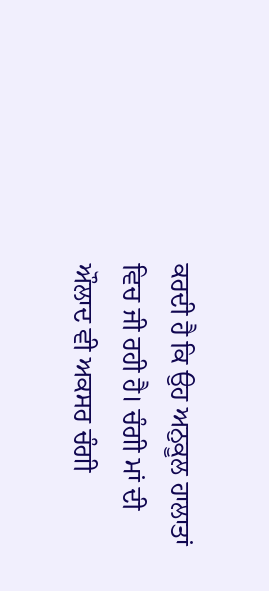ਕਰਦੀ ਹੈ ਕਿ ਉਹ ਅਨੁਕੂਲ ਹਾਲਾਤਾਂ ਵਿਚ ਜੀ ਰਹੀ ਹੈ। ਚੰਗੀ ਮਾਂ ਦੀ ਔਲਾਦ ਵੀ ਅਕਸਰ ਚੰਗੀ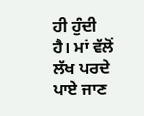ਹੀ ਹੁੰਦੀ ਹੈ। ਮਾਂ ਵੱਲੋਂ ਲੱਖ ਪਰਦੇ ਪਾਏ ਜਾਣ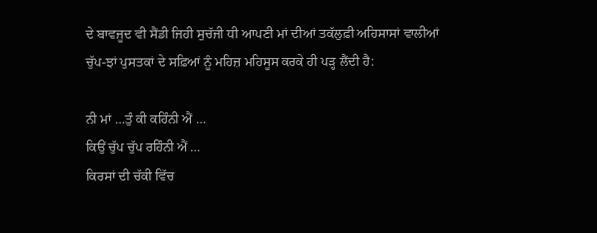ਦੇ ਬਾਵਜੂਦ ਵੀ ਸੈਂਡੀ ਜਿਹੀ ਸੁਚੱਜੀ ਧੀ ਆਪਣੀ ਮਾਂ ਦੀਆਂ ਤਕੱਲੁਫ਼ੀ ਅਹਿਸਾਸਾਂ ਵਾਲੀਆਂ ਚੁੱਪ-ਝਾਂ ਪੁਸਤਕਾਂ ਦੇ ਸਫ਼ਿਆਂ ਨੂੰ ਮਹਿਜ਼ ਮਹਿਸੂਸ ਕਰਕੇ ਹੀ ਪੜ੍ਹ ਲੈਂਦੀ ਹੈ:

ਨੀ ਮਾਂ …ਤੁੰ ਕੀ ਕਹਿੰਨੀ ਐਂ …
ਕਿਉਂ ਚੁੱਪ ਚੁੱਪ ਰਹਿੰਨੀ ਐਂ …
ਕਿਰਸਾਂ ਦੀ ਚੱਕੀ ਵਿੱਚ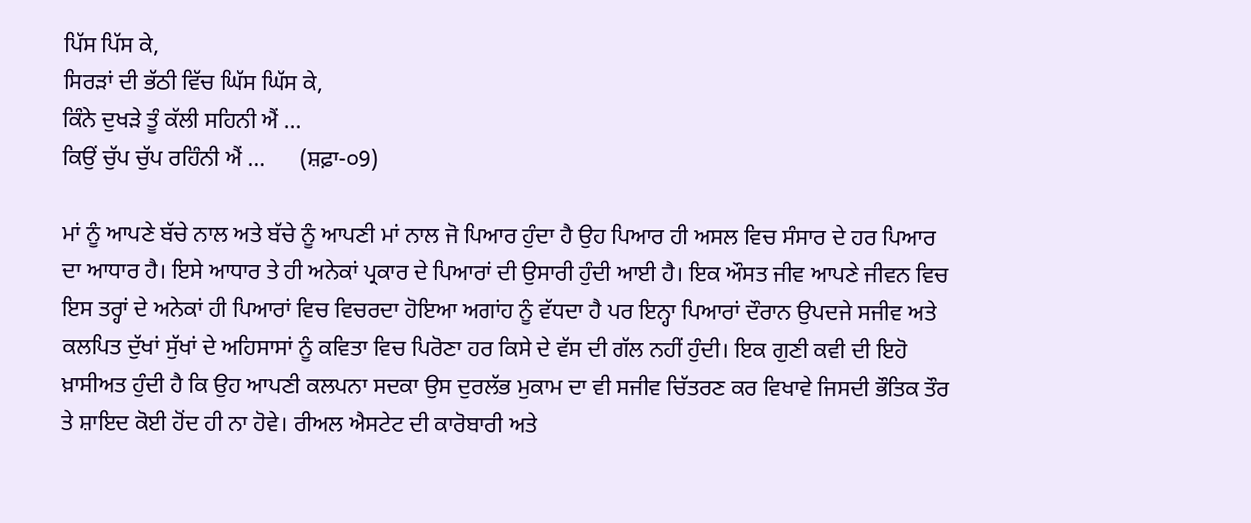ਪਿੱਸ ਪਿੱਸ ਕੇ,
ਸਿਰੜਾਂ ਦੀ ਭੱਠੀ ਵਿੱਚ ਘਿੱਸ ਘਿੱਸ ਕੇ,
ਕਿੰਨੇ ਦੁਖੜੇ ਤੂੰ ਕੱਲੀ ਸਹਿਨੀ ਐਂ …
ਕਿਉਂ ਚੁੱਪ ਚੁੱਪ ਰਹਿੰਨੀ ਐਂ …      (ਸ਼ਫ਼ਾ-੦9)

ਮਾਂ ਨੂੰ ਆਪਣੇ ਬੱਚੇ ਨਾਲ ਅਤੇ ਬੱਚੇ ਨੂੰ ਆਪਣੀ ਮਾਂ ਨਾਲ ਜੋ ਪਿਆਰ ਹੁੰਦਾ ਹੈ ਉਹ ਪਿਆਰ ਹੀ ਅਸਲ ਵਿਚ ਸੰਸਾਰ ਦੇ ਹਰ ਪਿਆਰ ਦਾ ਆਧਾਰ ਹੈ। ਇਸੇ ਆਧਾਰ ਤੇ ਹੀ ਅਨੇਕਾਂ ਪ੍ਰਕਾਰ ਦੇ ਪਿਆਰਾਂ ਦੀ ਉਸਾਰੀ ਹੁੰਦੀ ਆਈ ਹੈ। ਇਕ ਔਸਤ ਜੀਵ ਆਪਣੇ ਜੀਵਨ ਵਿਚ ਇਸ ਤਰ੍ਹਾਂ ਦੇ ਅਨੇਕਾਂ ਹੀ ਪਿਆਰਾਂ ਵਿਚ ਵਿਚਰਦਾ ਹੋਇਆ ਅਗਾਂਹ ਨੂੰ ਵੱਧਦਾ ਹੈ ਪਰ ਇਨ੍ਹਾ ਪਿਆਰਾਂ ਦੌਰਾਨ ਉਪਦਜੇ ਸਜੀਵ ਅਤੇ ਕਲਪਿਤ ਦੁੱਖਾਂ ਸੁੱਖਾਂ ਦੇ ਅਹਿਸਾਸਾਂ ਨੂੰ ਕਵਿਤਾ ਵਿਚ ਪਿਰੋਣਾ ਹਰ ਕਿਸੇ ਦੇ ਵੱਸ ਦੀ ਗੱਲ ਨਹੀਂ ਹੁੰਦੀ। ਇਕ ਗੁਣੀ ਕਵੀ ਦੀ ਇਹੋ ਖ਼ਾਸੀਅਤ ਹੁੰਦੀ ਹੈ ਕਿ ਉਹ ਆਪਣੀ ਕਲਪਨਾ ਸਦਕਾ ਉਸ ਦੁਰਲੱਭ ਮੁਕਾਮ ਦਾ ਵੀ ਸਜੀਵ ਚਿੱਤਰਣ ਕਰ ਵਿਖਾਵੇ ਜਿਸਦੀ ਭੌਤਿਕ ਤੌਰ ਤੇ ਸ਼ਾਇਦ ਕੋਈ ਹੋਂਦ ਹੀ ਨਾ ਹੋਵੇ। ਰੀਅਲ ਐਸਟੇਟ ਦੀ ਕਾਰੋਬਾਰੀ ਅਤੇ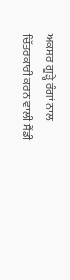ਅਕਸਰ ਗੂੜ੍ਹੇ ਰੰਗਾਂ ਨਾਲ ਚਿੱਤਰਕਾਰੀ ਕਰਨ ਵਾਲੀ ਸੈਂਡੀ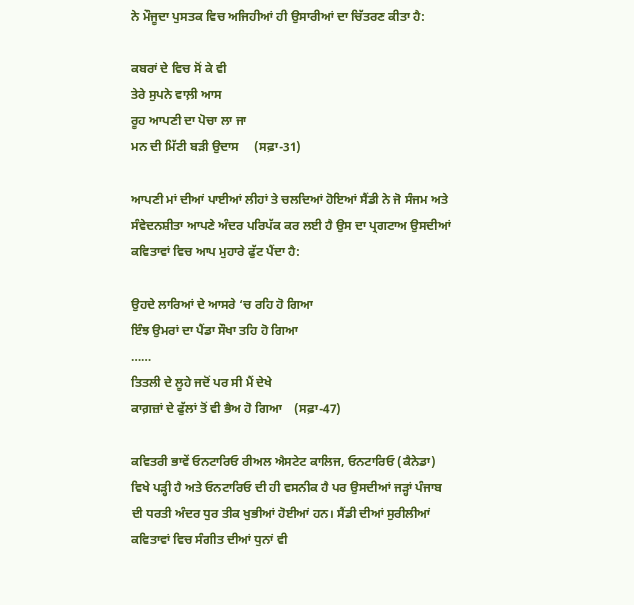ਨੇ ਮੌਜੂਦਾ ਪੁਸਤਕ ਵਿਚ ਅਜਿਹੀਆਂ ਹੀ ਉਸਾਰੀਆਂ ਦਾ ਚਿੱਤਰਣ ਕੀਤਾ ਹੈ:

ਕਬਰਾਂ ਦੇ ਵਿਚ ਸੋਂ ਕੇ ਵੀ
ਤੇਰੇ ਸੁਪਨੇ ਵਾਲ਼ੀ ਆਸ
ਰੂਹ ਆਪਣੀ ਦਾ ਪੋਚਾ ਲਾ ਜਾ
ਮਨ ਦੀ ਮਿੱਟੀ ਬੜੀ ਉਦਾਸ     (ਸਫ਼ਾ-31)

ਆਪਣੀ ਮਾਂ ਦੀਆਂ ਪਾਈਆਂ ਲੀਹਾਂ ਤੇ ਚਲਦਿਆਂ ਹੋਇਆਂ ਸੈਂਡੀ ਨੇ ਜੋ ਸੰਜਮ ਅਤੇ ਸੰਵੇਦਨਸ਼ੀਤਾ ਆਪਣੇ ਅੰਦਰ ਪਰਿਪੱਕ ਕਰ ਲਈ ਹੈ ਉਸ ਦਾ ਪ੍ਰਗਟਾਅ ਉਸਦੀਆਂ ਕਵਿਤਾਵਾਂ ਵਿਚ ਆਪ ਮੁਹਾਰੇ ਫੁੱਟ ਪੈਂਦਾ ਹੈ:

ਉਹਦੇ ਲਾਰਿਆਂ ਦੇ ਆਸਰੇ ‘ਚ ਰਹਿ ਹੋ ਗਿਆ
ਇੰਝ ਉਮਰਾਂ ਦਾ ਪੈਂਡਾ ਸੌਖਾ ਤਹਿ ਹੋ ਗਿਆ
……
ਤਿਤਲੀ ਦੇ ਲੂਹੇ ਜਦੋਂ ਪਰ ਸੀ ਮੈਂ ਦੇਖੇ
ਕਾਗ਼ਜ਼ਾਂ ਦੇ ਫੁੱਲਾਂ ਤੋਂ ਵੀ ਭੈਅ ਹੋ ਗਿਆ    (ਸਫ਼ਾ-47)

ਕਵਿਤਰੀ ਭਾਵੇਂ ਓਨਟਾਰਿਓ ਰੀਅਲ ਐਸਟੇਟ ਕਾਲਿਜ, ਓਨਟਾਰਿਓ (ਕੈਨੇਡਾ) ਵਿਖੇ ਪੜ੍ਹੀ ਹੈ ਅਤੇ ਓਨਟਾਰਿਓ ਦੀ ਹੀ ਵਸਨੀਕ ਹੈ ਪਰ ਉਸਦੀਆਂ ਜੜ੍ਹਾਂ ਪੰਜਾਬ ਦੀ ਧਰਤੀ ਅੰਦਰ ਧੁਰ ਤੀਕ ਖੁਭੀਆਂ ਹੋਈਆਂ ਹਨ। ਸੈਂਡੀ ਦੀਆਂ ਸੁਰੀਲੀਆਂ ਕਵਿਤਾਵਾਂ ਵਿਚ ਸੰਗੀਤ ਦੀਆਂ ਧੁਨਾਂ ਵੀ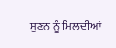ਸੁਣਨ ਨੂੰ ਮਿਲਦੀਆਂ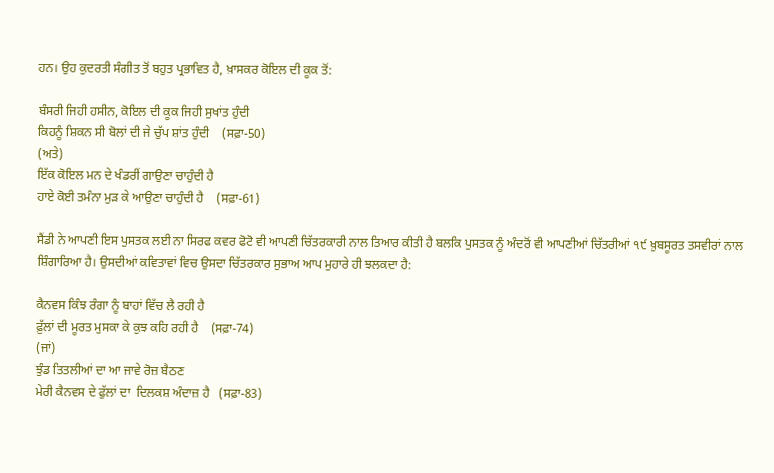ਹਨ। ਉਹ ਕੁਦਰਤੀ ਸੰਗੀਤ ਤੋਂ ਬਹੁਤ ਪ੍ਰਭਾਵਿਤ ਹੈ, ਖ਼ਾਸਕਰ ਕੋਇਲ ਦੀ ਕੂਕ ਤੋਂ:

ਬੰਸਰੀ ਜਿਹੀ ਹਸੀਨ, ਕੋਇਲ ਦੀ ਕੂਕ ਜਿਹੀ ਸੁਖਾਂਤ ਹੁੰਦੀ
ਕਿਹਨੂੰ ਸ਼ਿਕਨ ਸੀ ਬੋਲਾਂ ਦੀ ਜੇ ਚੁੱਪ ਸ਼ਾਂਤ ਹੁੰਦੀ    (ਸਫ਼ਾ-50)
(ਅਤੇ)
ਇੱਕ ਕੋਇਲ ਮਨ ਦੇ ਖੰਡਰੀਂ ਗਾਉਣਾ ਚਾਹੁੰਦੀ ਹੈ
ਹਾਏ ਕੋਈ ਤਮੰਨਾ ਮੁੜ ਕੇ ਆਉਣਾ ਚਾਹੁੰਦੀ ਹੈ    (ਸਫ਼ਾ-61)

ਸੈਂਡੀ ਨੇ ਆਪਣੀ ਇਸ ਪੁਸਤਕ ਲਈ ਨਾ ਸਿਰਫ ਕਵਰ ਫੋਟੋ ਵੀ ਆਪਣੀ ਚਿੱਤਰਕਾਰੀ ਨਾਲ ਤਿਆਰ ਕੀਤੀ ਹੈ ਬਲਕਿ ਪੁਸਤਕ ਨੂੰ ਅੰਦਰੋਂ ਵੀ ਆਪਣੀਆਂ ਚਿੱਤਰੀਆਂ ੧੯ ਖ਼ੁਬਸੂਰਤ ਤਸਵੀਰਾਂ ਨਾਲ ਸ਼ਿੰਗਾਰਿਆ ਹੈ। ਉਸਦੀਆਂ ਕਵਿਤਾਵਾਂ ਵਿਚ ਉਸਦਾ ਚਿੱਤਰਕਾਰ ਸੁਭਾਅ ਆਪ ਮੁਹਾਰੇ ਹੀ ਝਲਕਦਾ ਹੈ:

ਕੈਨਵਸ ਕਿੰਝ ਰੰਗਾ ਨੂੰ ਬਾਹਾਂ ਵਿੱਚ ਲੈ ਰਹੀ ਹੈ
ਫ਼ੁੱਲਾਂ ਦੀ ਮੂਰਤ ਮੁਸਕਾ ਕੇ ਕੁਝ ਕਹਿ ਰਹੀ ਹੈ    (ਸਫ਼ਾ-74)
(ਜਾਂ)
ਝੁੰਡ ਤਿਤਲੀਆਂ ਦਾ ਆ ਜਾਵੇ ਰੋਜ਼ ਬੈਠਣ
ਮੇਰੀ ਕੈਨਵਸ ਦੇ ਫੁੱਲਾਂ ਦਾ  ਦਿਲਕਸ਼ ਅੰਦਾਜ਼ ਹੈ   (ਸਫ਼ਾ-83)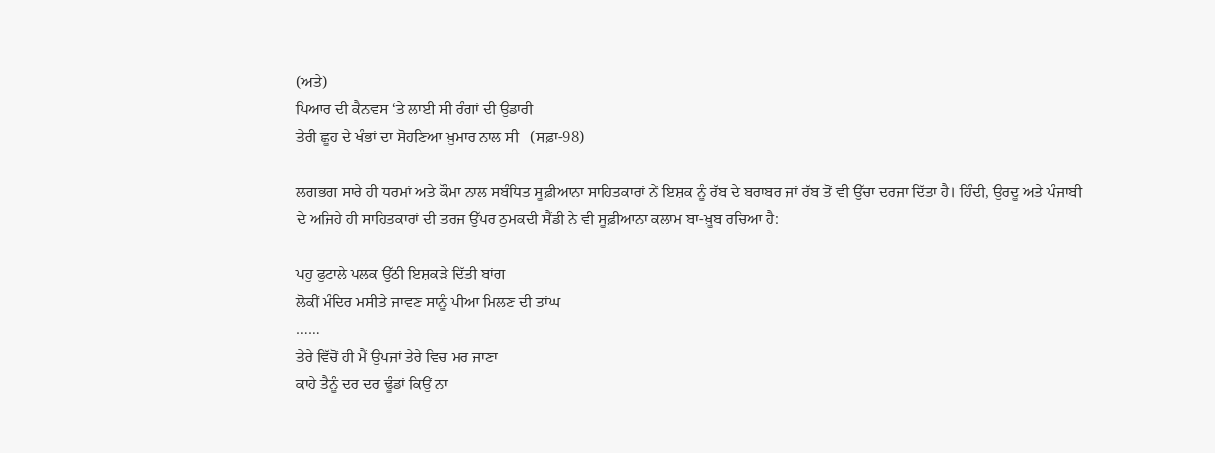(ਅਤੇ)
ਪਿਆਰ ਦੀ ਕੈਨਵਸ ‘ਤੇ ਲਾਈ ਸੀ ਰੰਗਾਂ ਦੀ ਉਡਾਰੀ
ਤੇਰੀ ਛੂਹ ਦੇ ਖੰਭਾਂ ਦਾ ਸੋਹਣਿਆ ਖ਼ੁਮਾਰ ਨਾਲ ਸੀ   (ਸਫ਼ਾ-98)

ਲਗਭਗ ਸਾਰੇ ਹੀ ਧਰਮਾਂ ਅਤੇ ਕੌਮਾ ਨਾਲ ਸਬੰਧਿਤ ਸੂਫ਼ੀਆਨਾ ਸਾਹਿਤਕਾਰਾਂ ਨੇਂ ਇਸ਼ਕ ਨੂੰ ਰੱਬ ਦੇ ਬਰਾਬਰ ਜਾਂ ਰੱਬ ਤੋਂ ਵੀ ਉੱਚਾ ਦਰਜਾ ਦਿੱਤਾ ਹੈ। ਹਿੰਦੀ, ਉਰਦੂ ਅਤੇ ਪੰਜਾਬੀ ਦੇ ਅਜਿਹੇ ਹੀ ਸਾਹਿਤਕਾਰਾਂ ਦੀ ਤਰਜ ਉੱਪਰ ਠੁਮਕਦੀ ਸੈਂਡੀ ਨੇ ਵੀ ਸੂਫ਼ੀਆਨਾ ਕਲਾਮ ਬਾ-ਖ਼ੂਬ ਰਚਿਆ ਹੈ:

ਪਹੁ ਫੁਟਾਲੇ ਪਲਕ ਉੱਠੀ ਇਸ਼ਕੜੇ ਦਿੱਤੀ ਬਾਂਗ
ਲੋਕੀਂ ਮੰਦਿਰ ਮਸੀਤੇ ਜਾਵਣ ਸਾਨੂੰ ਪੀਆ ਮਿਲਣ ਦੀ ਤਾਂਘ
……
ਤੇਰੇ ਵਿੱਚੋਂ ਹੀ ਮੈਂ ਉਪਜਾਂ ਤੇਰੇ ਵਿਚ ਮਰ ਜਾਣਾ
ਕਾਹੇ ਤੈਨੂੰ ਦਰ ਦਰ ਢੂੰਡਾਂ ਕਿਉਂ ਨਾ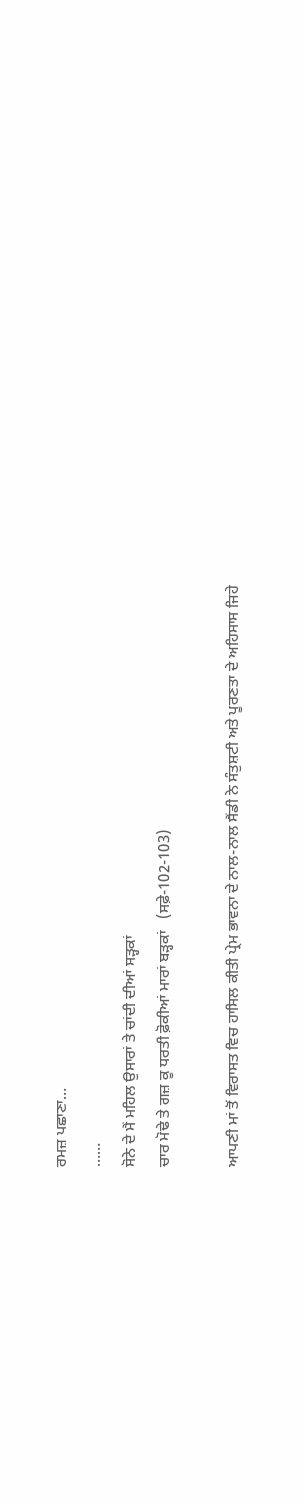ਰਮਜ਼ ਪਛਾਣਾ…
……
ਸੋਨੇ ਦੇ ਮੈਂ ਮਹਿਲ ਉਸਾਰਾਂ ਤੇ ਚਾਂਦੀ ਦੀਆਂ ਸੜ੍ਹਕਾਂ
ਚਾਰ ਮੋਢੇ ਤੇ ਗਜ਼ ਕੂ ਧਰਤੀ ਫ਼ੋਕੀਆਂ ਮਾਰਾਂ ਬੜ੍ਹਕਾਂ   (ਸਫ਼ੇ-102-103)

ਆਪਣੀ ਮਾਂ ਤੋਂ ਵਿਰਾਸਤ ਵਿਚ ਹਾਸਿਲ ਕੀਤੀ ਪ੍ਰੇਮ ਭਾਵਨਾ ਦੇ ਨਾਲ-ਨਾਲ ਸੈਂਡੀ ਨੇ ਸੰਤੁਸ਼ਟੀ ਅਤੇ ਪੂਰਣਤਾ ਦੇ ਅਹਿਸਾਸ ਜਿਹੇ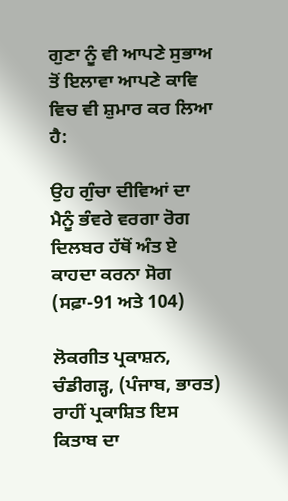ਗੁਣਾ ਨੂੰ ਵੀ ਆਪਣੇ ਸੁਭਾਅ ਤੋਂ ਇਲਾਵਾ ਆਪਣੇ ਕਾਵਿ ਵਿਚ ਵੀ ਸ਼ੁਮਾਰ ਕਰ ਲਿਆ ਹੈ:

ਉਹ ਗੁੰਚਾ ਦੀਵਿਆਂ ਦਾ
ਮੈਨੂੰ ਭੰਵਰੇ ਵਰਗਾ ਰੋਗ
ਦਿਲਬਰ ਹੱਥੋਂ ਅੰਤ ਏ
ਕਾਹਦਾ ਕਰਨਾ ਸੋਗ      (ਸਫ਼ਾ-91 ਅਤੇ 104)

ਲੋਕਗੀਤ ਪ੍ਰਕਾਸ਼ਨ, ਚੰਡੀਗੜ੍ਹ, (ਪੰਜਾਬ, ਭਾਰਤ) ਰਾਹੀਂ ਪ੍ਰਕਾਸ਼ਿਤ ਇਸ ਕਿਤਾਬ ਦਾ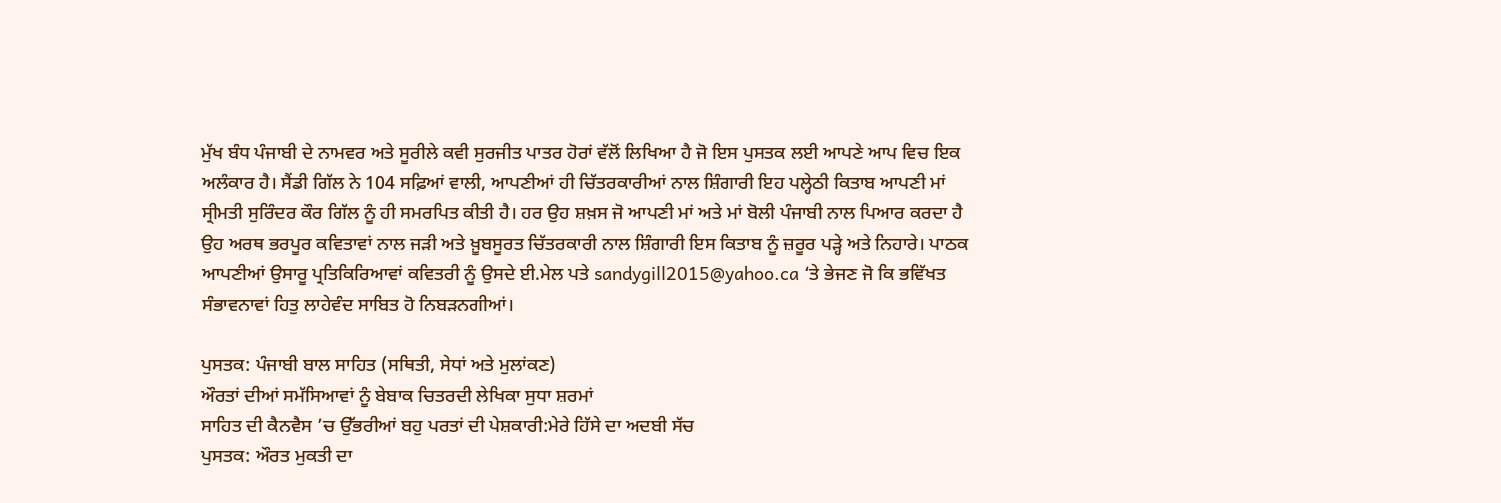ਮੁੱਖ ਬੰਧ ਪੰਜਾਬੀ ਦੇ ਨਾਮਵਰ ਅਤੇ ਸੂਰੀਲੇ ਕਵੀ ਸੁਰਜੀਤ ਪਾਤਰ ਹੋਰਾਂ ਵੱਲੋਂ ਲਿਖਿਆ ਹੈ ਜੋ ਇਸ ਪੁਸਤਕ ਲਈ ਆਪਣੇ ਆਪ ਵਿਚ ਇਕ ਅਲੰਕਾਰ ਹੈ। ਸੈਂਡੀ ਗਿੱਲ ਨੇ 104 ਸਫ਼ਿਆਂ ਵਾਲੀ, ਆਪਣੀਆਂ ਹੀ ਚਿੱਤਰਕਾਰੀਆਂ ਨਾਲ ਸ਼ਿੰਗਾਰੀ ਇਹ ਪਲ੍ਹੇਠੀ ਕਿਤਾਬ ਆਪਣੀ ਮਾਂ ਸ੍ਰੀਮਤੀ ਸੁਰਿੰਦਰ ਕੌਰ ਗਿੱਲ ਨੂੰ ਹੀ ਸਮਰਪਿਤ ਕੀਤੀ ਹੈ। ਹਰ ਉਹ ਸ਼ਖ਼ਸ ਜੋ ਆਪਣੀ ਮਾਂ ਅਤੇ ਮਾਂ ਬੋਲੀ ਪੰਜਾਬੀ ਨਾਲ ਪਿਆਰ ਕਰਦਾ ਹੈ ਉਹ ਅਰਥ ਭਰਪੂਰ ਕਵਿਤਾਵਾਂ ਨਾਲ ਜੜੀ ਅਤੇ ਖ਼ੂਬਸੂਰਤ ਚਿੱਤਰਕਾਰੀ ਨਾਲ ਸ਼ਿੰਗਾਰੀ ਇਸ ਕਿਤਾਬ ਨੂੰ ਜ਼ਰੂਰ ਪੜ੍ਹੇ ਅਤੇ ਨਿਹਾਰੇ। ਪਾਠਕ ਆਪਣੀਆਂ ਉਸਾਰੂ ਪ੍ਰਤਿਕਿਰਿਆਵਾਂ ਕਵਿਤਰੀ ਨੂੰ ਉਸਦੇ ਈ.ਮੇਲ ਪਤੇ sandygill2015@yahoo.ca ‘ਤੇ ਭੇਜਣ ਜੋ ਕਿ ਭਵਿੱਖਤ ਸੰਭਾਵਨਾਵਾਂ ਹਿਤੁ ਲਾਹੇਵੰਦ ਸਾਬਿਤ ਹੋ ਨਿਬੜਨਗੀਆਂ।

ਪੁਸਤਕ: ਪੰਜਾਬੀ ਬਾਲ ਸਾਹਿਤ (ਸਥਿਤੀ, ਸੇਧਾਂ ਅਤੇ ਮੁਲਾਂਕਣ)
ਔਰਤਾਂ ਦੀਆਂ ਸਮੱਸਿਆਵਾਂ ਨੂੰ ਬੇਬਾਕ ਚਿਤਰਦੀ ਲੇਖਿਕਾ ਸੁਧਾ ਸ਼ਰਮਾਂ
ਸਾਹਿਤ ਦੀ ਕੈਨਵੈਸ ’ਚ ਉੱਭਰੀਆਂ ਬਹੁ ਪਰਤਾਂ ਦੀ ਪੇਸ਼ਕਾਰੀ:ਮੇਰੇ ਹਿੱਸੇ ਦਾ ਅਦਬੀ ਸੱਚ
ਪੁਸਤਕ: ਔਰਤ ਮੁਕਤੀ ਦਾ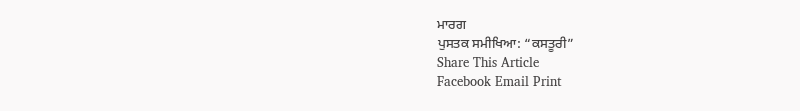ਮਾਰਗ
ਪੁਸਤਕ ਸਮੀਖਿਆ: “ਕਸਤੂਰੀ”
Share This Article
Facebook Email Print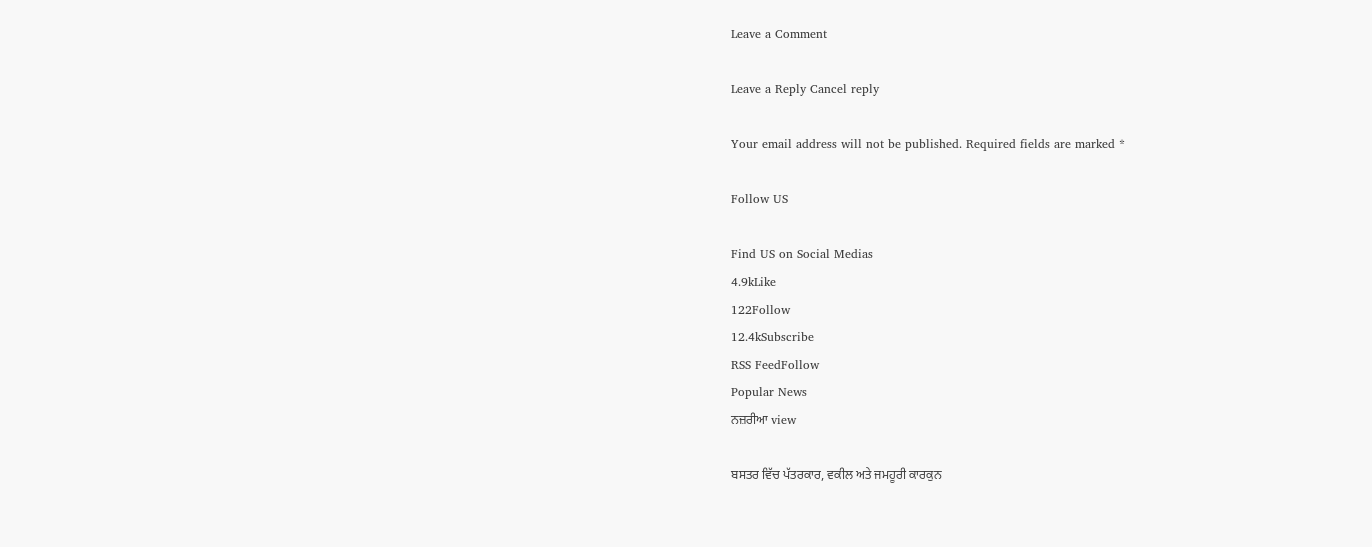Leave a Comment

Leave a Reply Cancel reply

Your email address will not be published. Required fields are marked *

Follow US

Find US on Social Medias
4.9kLike
122Follow
12.4kSubscribe
RSS FeedFollow
Popular News
ਨਜ਼ਰੀਆ view

ਬਸਤਰ ਵਿੱਚ ਪੱਤਰਕਾਰ, ਵਕੀਲ ਅਤੇ ਜਮਹੂਰੀ ਕਾਰਕੁਨ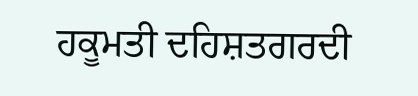ਹਕੂਮਤੀ ਦਹਿਸ਼ਤਗਰਦੀ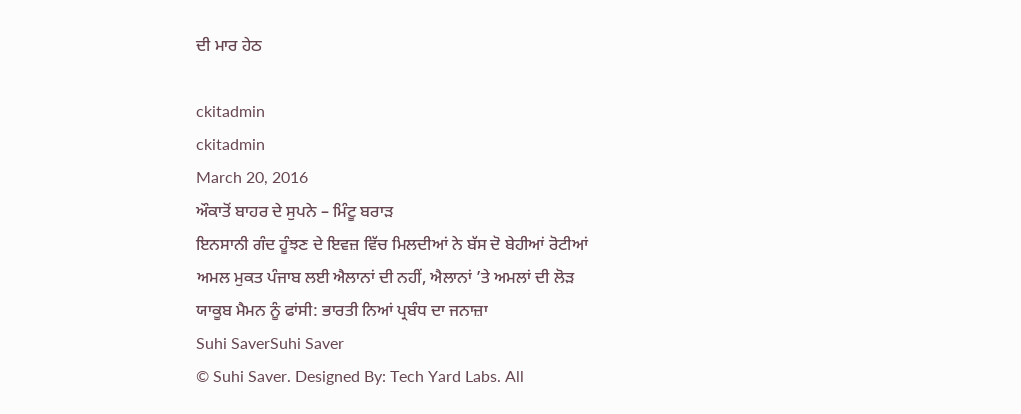ਦੀ ਮਾਰ ਹੇਠ

ckitadmin
ckitadmin
March 20, 2016
ਔਕਾਤੋਂ ਬਾਹਰ ਦੇ ਸੁਪਨੇ – ਮਿੰਟੂ ਬਰਾੜ
ਇਨਸਾਨੀ ਗੰਦ ਹੂੰਝਣ ਦੇ ਇਵਜ਼ ਵਿੱਚ ਮਿਲਦੀਆਂ ਨੇ ਬੱਸ ਦੋ ਬੇਹੀਆਂ ਰੋਟੀਆਂ
ਅਮਲ ਮੁਕਤ ਪੰਜਾਬ ਲਈ ਐਲਾਨਾਂ ਦੀ ਨਹੀਂ, ਐਲਾਨਾਂ ’ਤੇ ਅਮਲਾਂ ਦੀ ਲੋੜ
ਯਾਕੂਬ ਮੈਮਨ ਨੂੰ ਫਾਂਸੀ: ਭਾਰਤੀ ਨਿਆਂ ਪ੍ਰਬੰਧ ਦਾ ਜਨਾਜ਼ਾ
Suhi SaverSuhi Saver
© Suhi Saver. Designed By: Tech Yard Labs. All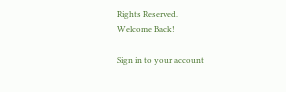Rights Reserved.
Welcome Back!

Sign in to your account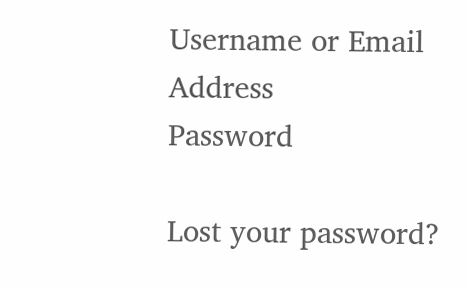Username or Email Address
Password

Lost your password?